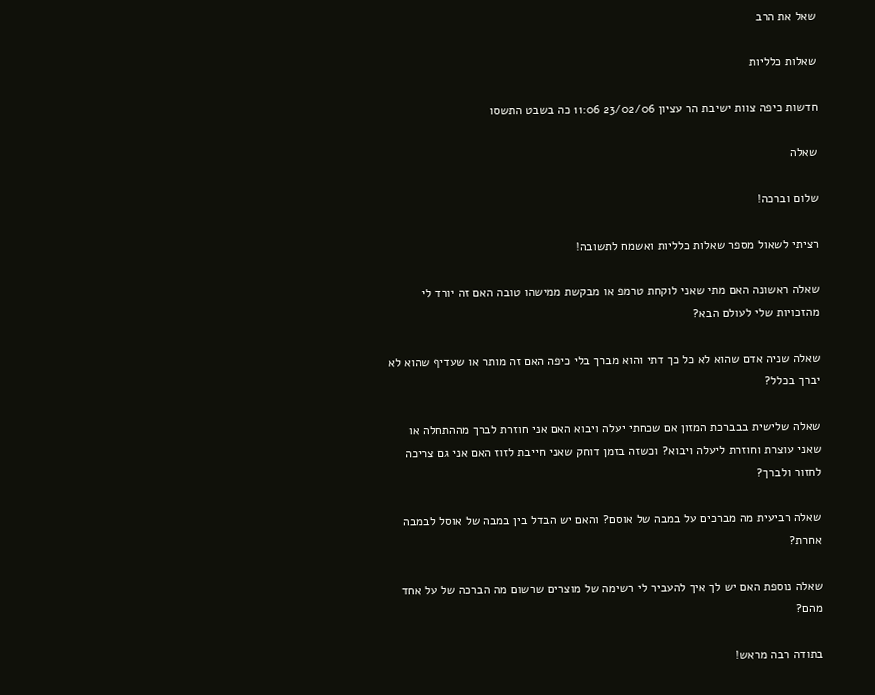שאל את הרב

שאלות כלליות

חדשות כיפה צוות ישיבת הר עציון 23/02/06 11:06 כה בשבט התשסו

שאלה

שלום וברכה!

רציתי לשאול מספר שאלות כלליות ואשמח לתשובה!

שאלה ראשונה האם מתי שאני לוקחת טרמפ או מבקשת ממישהו טובה האם זה יורד לי מהזכויות שלי לעולם הבא?

שאלה שניה אדם שהוא לא כל כך דתי והוא מברך בלי כיפה האם זה מותר או שעדיף שהוא לא יברך בכלל?

שאלה שלישית בבברכת המזון אם שכחתי יעלה ויבוא האם אני חוזרת לברך מההתחלה או שאני עוצרת וחוזרת ליעלה ויבוא? וכשזה בזמן דוחק שאני חייבת לזוז האם אני גם צריכה לחזור ולברך?

שאלה רביעית מה מברכים על במבה של אוסם? והאם יש הבדל בין במבה של אוסל לבמבה אחרת?

שאלה נוספת האם יש לך איך להעביר לי רשימה של מוצרים שרשום מה הברכה של על אחד מהם?

בתודה רבה מראש!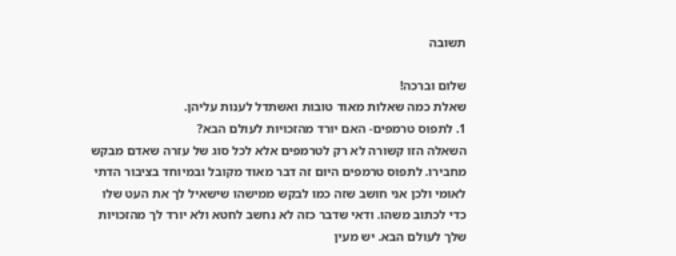תשובה

שלום וברכה!
שאלת כמה שאלות מאוד טובות ואשתדל לענות עליהן.
1. לתפוס טרמפים- האם יורד מהזכויות לעולם הבא?
השאלה הזו קשורה לא רק לטרמפים אלא לכל סוג של עזרה שאדם מבקש מחבירו. לתפוס טרמפים היום זה דבר מאוד מקובל ובמיוחד בציבור הדתי לאומי ולכן אני חושב שזה כמו לבקש ממישהו שישאיל לך את העט שלו כדי לכתוב משהו. ודאי שדבר כזה לא נחשב לחטא ולא יורד לך מהזכויות שלך לעולם הבא. יש מעין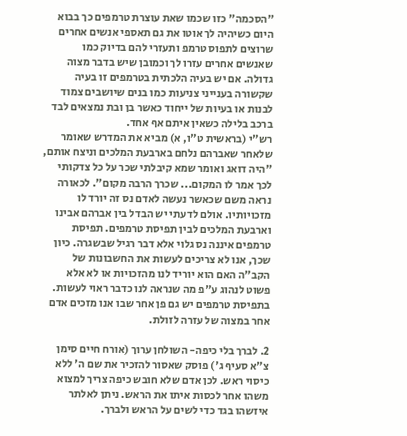"הסכמה" כזו שכמו שאת עוצרת טרמפים כך בבוא היום כשיהיה לך אוטו את גם תאספי אנשים אחרים שרוצים לתפוס טרמפ ותעזרי להם בדיוק כמו שאנשים אחרים עזרו לך וכמובן שיש בדבר מצוה גדולה. אם יש בעיה הלכתית בטרמפים זו בעיה שקשורה בענייני צניעות כמו בנים שיושבים צמוד לבנות או בעיות של ייחוד כאשר בן ובת נמצאים לבד ברכב בלילה כשאין איתם אף אחד.
רש"י (בראשית ט"ו, א) מביא את המדרש שאומר שלאחר שאברהם נלחם בארבעת המלכים וניצח אותם, "היה דואג ואומר שמא קיבלתי שכר על כל צדקותי לכך אמר לו המקום... שכרך הרבה מקום". לכאורה נראה משם שכאשר נעשה לאדם נס זה יורד לו מזכויותיו. אולם לדעתי יש הבדל בין אברהם אבינו וארבעת המלכים לבין תפיסת טרמפים. תפיסת טרמפים איננה נס גלוי אלא דבר רגיל שבשגרה. כיון שכך, אנו לא צריכים לעשות את החשבונות של הקב"ה האם הוא יוריד לנו מהזכויות או לא אלא פשוט לנהוג ע"פ מה שנראה לנו כדבר ראוי לעשות. בתפיסת טרמפים יש גם פן אחר שבו אנו מזכים אדם אחר במצוה של עזרה לזולת.

2. לברך בלי כיפה- השולחן ערוך (אורח חיים סימן צ"א סעיף ג') פוסק שאסור להזכיר את שם ה' ללא כיסוי ראש. לכן אדם שלא חובש כיפה צריך למצוא משהו אחר לכסות איתו את הראש. ניתן לאלתר איזשהו בגד כדי לשים על הראש ולברך.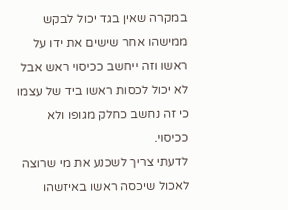במקרה שאין בגד יכול לבקש ממישהו אחר שישים את ידו על ראשו וזה ייחשב ככיסוי ראש אבל לא יכול לכסות ראשו ביד של עצמו כי זה נחשב כחלק מגופו ולא ככיסוי.
לדעתי צריך לשכנע את מי שרוצה לאכול שיכסה ראשו באיזשהו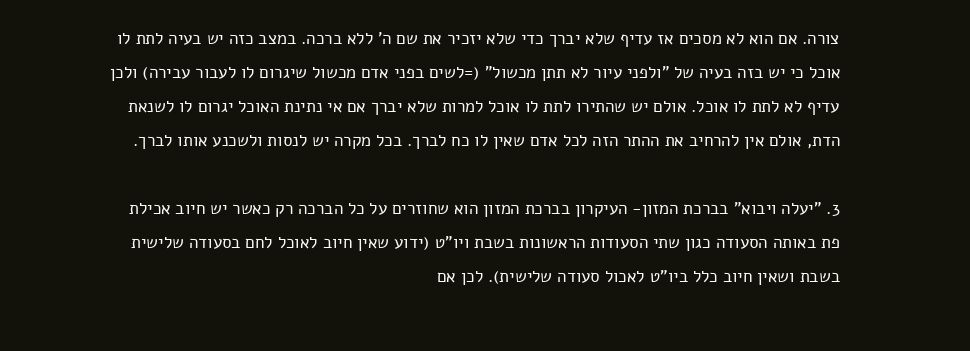צורה. אם הוא לא מסכים אז עדיף שלא יברך כדי שלא יזכיר את שם ה' ללא ברכה. במצב כזה יש בעיה לתת לו אוכל כי יש בזה בעיה של "ולפני עיור לא תתן מכשול" (=לשים בפני אדם מכשול שיגרום לו לעבור עבירה) ולכן עדיף לא לתת לו אוכל. אולם יש שהתירו לתת לו אוכל למרות שלא יברך אם אי נתינת האוכל יגרום לו לשנאת הדת, אולם אין להרחיב את ההתר הזה לכל אדם שאין לו כח לברך. בכל מקרה יש לנסות ולשכנע אותו לברך.

3. "יעלה ויבוא" בברכת המזון- העיקרון בברכת המזון הוא שחוזרים על כל הברכה רק כאשר יש חיוב אכילת פת באותה הסעודה כגון שתי הסעודות הראשונות בשבת ויו"ט (ידוע שאין חיוב לאוכל לחם בסעודה שלישית בשבת ושאין חיוב כלל ביו"ט לאכול סעודה שלישית). לכן אם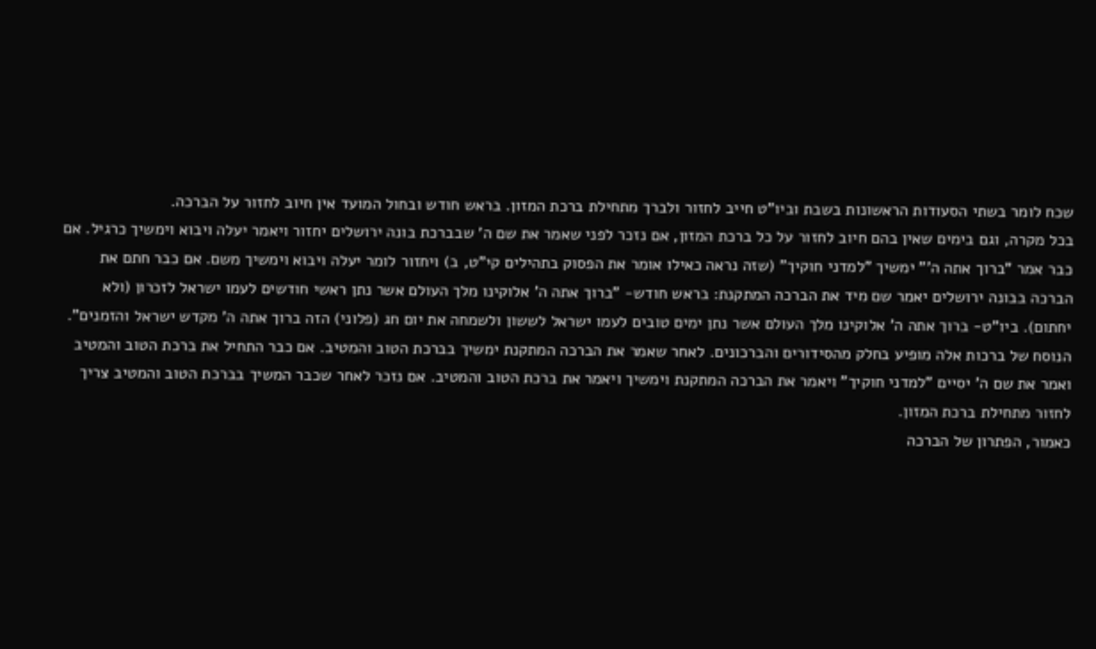שכח לומר בשתי הסעודות הראשונות בשבת וביו"ט חייב לחזור ולברך מתחילת ברכת המזון. בראש חודש ובחול המועד אין חיוב לחזור על הברכה.
בכל מקרה, וגם בימים שאין בהם חיוב לחזור על כל ברכת המזון, אם נזכר לפני שאמר את שם ה' שבברכת בונה ירושלים יחזור ויאמר יעלה ויבוא וימשיך כרגיל. אם כבר אמר "ברוך אתה ה'" ימשיך "למדני חוקיך" (שזה נראה כאילו אומר את הפסוק בתהילים קי"ט, ב) ויחזור לומר יעלה ויבוא וימשיך משם. אם כבר חתם את הברכה בבונה ירושלים יאמר שם מיד את הברכה המתקנת: בראש חודש- "ברוך אתה ה' אלוקינו מלך העולם אשר נתן ראשי חודשים לעמו ישראל לזכרון (ולא יחתום). ביו"ט- ברוך אתה ה' אלוקינו מלך העולם אשר נתן ימים טובים לעמו ישראל לששון ולשמחה את יום חג (פלוני) הזה ברוך אתה ה' מקדש ישראל והזמנים". הנוסח של ברכות אלה מופיע בחלק מהסידורים והברכונים. לאחר שאמר את הברכה המתקנת ימשיך בברכת הטוב והמטיב. אם כבר התחיל את ברכת הטוב והמטיב ואמר את שם ה' יסיים "למדני חוקיך" ויאמר את הברכה המתקנת וימשיך ויאמר את ברכת הטוב והמטיב. אם נזכר לאחר שכבר המשיך בברכת הטוב והמטיב צריך לחזור מתחילת ברכת המזון.
כאמור, הפתרון של הברכה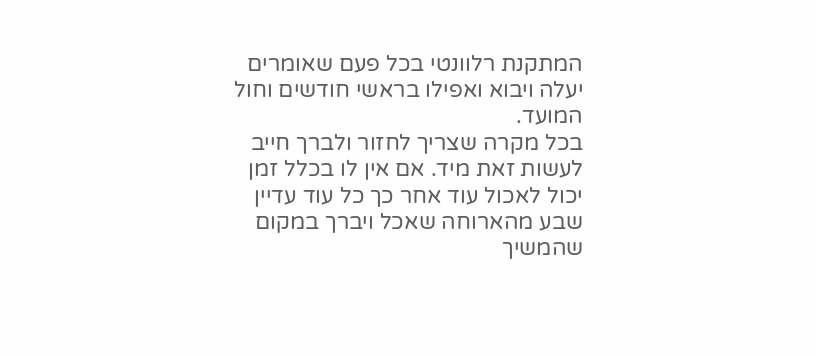המתקנת רלוונטי בכל פעם שאומרים יעלה ויבוא ואפילו בראשי חודשים וחול המועד.
בכל מקרה שצריך לחזור ולברך חייב לעשות זאת מיד. אם אין לו בכלל זמן יכול לאכול עוד אחר כך כל עוד עדיין שבע מהארוחה שאכל ויברך במקום שהמשיך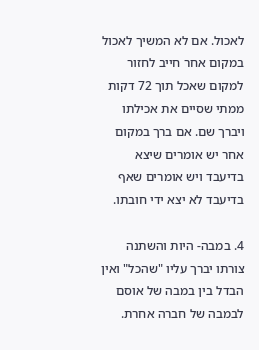לאכול. אם לא המשיך לאכול במקום אחר חייב לחזור למקום שאכל תוך 72 דקות ממתי שסיים את אכילתו ויברך שם. אם ברך במקום אחר יש אומרים שיצא בדיעבד ויש אומרים שאף בדיעבד לא יצא ידי חובתו.

4. במבה- היות והשתנה צורתו יברך עליו "שהכל" ואין הבדל בין במבה של אוסם לבמבה של חברה אחרת.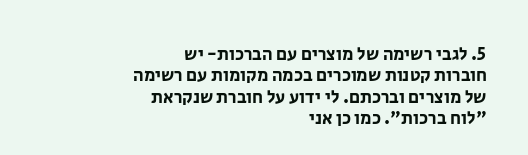5. לגבי רשימה של מוצרים עם הברכות- יש חוברות קטנות שמוכרים בכמה מקומות עם רשימה של מוצרים וברכתם. לי ידוע על חוברת שנקראת "לוח ברכות". כמו כן אני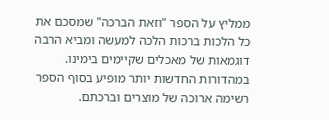ממליץ על הספר "וזאת הברכה" שמסכם את כל הלכות ברכות הלכה למעשה ומביא הרבה דוגמאות של מאכלים שקיימים בימינו. במהדורות החדשות יותר מופיע בסוף הספר רשימה ארוכה של מוצרים וברכתם.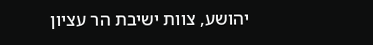יהושע, צוות ישיבת הר עציון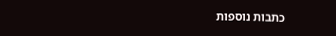כתבות נוספות